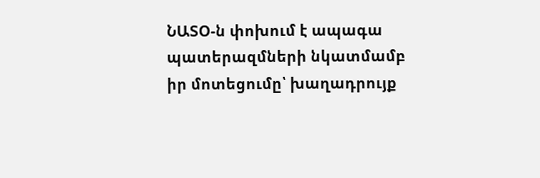ՆԱՏՕ-ն փոխում է ապագա պատերազմների նկատմամբ իր մոտեցումը՝ խաղադրույք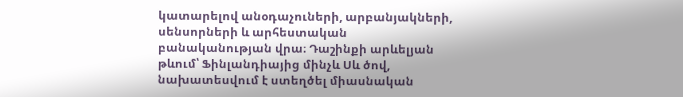կատարելով անօդաչուների, արբանյակների, սենսորների և արհեստական բանականության վրա։ Դաշինքի արևելյան թևում՝ Ֆինլանդիայից մինչև Սև ծով, նախատեսվում է ստեղծել միասնական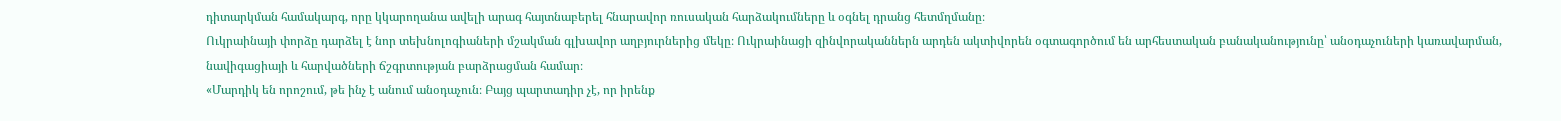դիտարկման համակարգ, որը կկարողանա ավելի արագ հայտնաբերել հնարավոր ռուսական հարձակումները և օգնել դրանց հետմղմանը։
Ուկրաինայի փորձը դարձել է նոր տեխնոլոգիաների մշակման գլխավոր աղբյուրներից մեկը։ Ուկրաինացի զինվորականներն արդեն ակտիվորեն օգտագործում են արհեստական բանականությունը՝ անօդաչուների կառավարման, նավիգացիայի և հարվածների ճշգրտության բարձրացման համար։
«Մարդիկ են որոշում, թե ինչ է անում անօդաչուն։ Բայց պարտադիր չէ, որ իրենք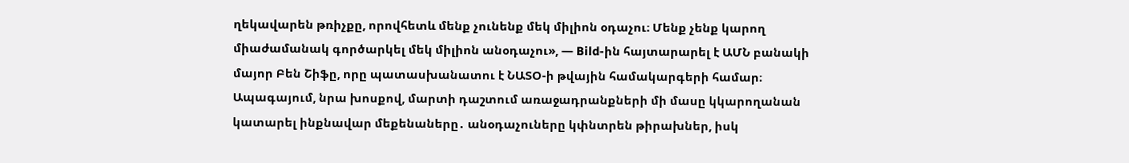ղեկավարեն թռիչքը, որովհետև մենք չունենք մեկ միլիոն օդաչու։ Մենք չենք կարող միաժամանակ գործարկել մեկ միլիոն անօդաչու», — Bild-ին հայտարարել է ԱՄՆ բանակի մայոր Բեն Շիֆը, որը պատասխանատու է ՆԱՏՕ-ի թվային համակարգերի համար։
Ապագայում, նրա խոսքով, մարտի դաշտում առաջադրանքների մի մասը կկարողանան կատարել ինքնավար մեքենաները․ անօդաչուները կփնտրեն թիրախներ, իսկ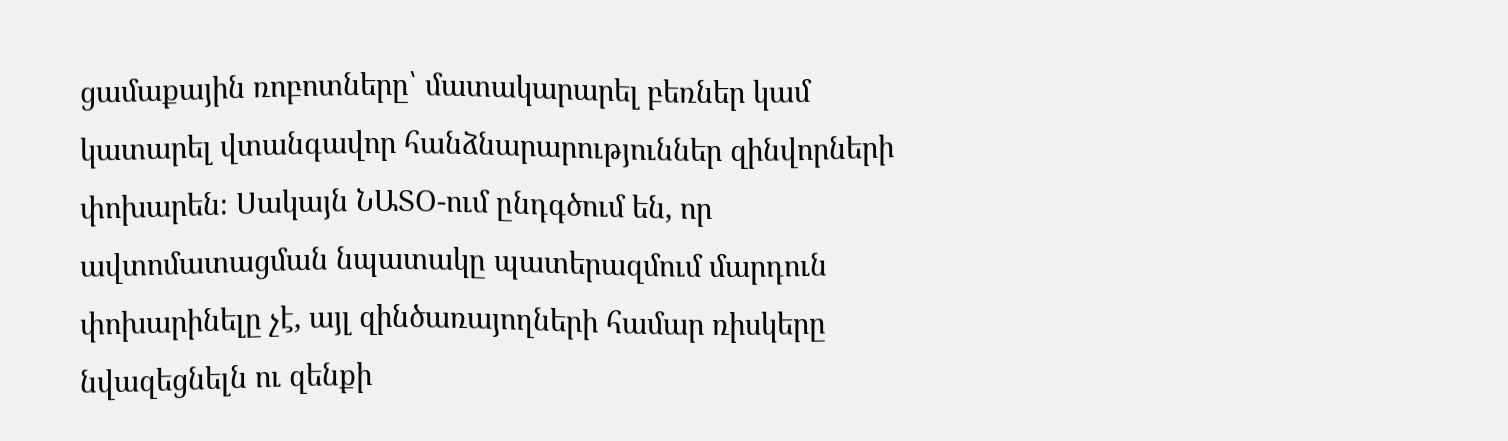ցամաքային ռոբոտները՝ մատակարարել բեռներ կամ կատարել վտանգավոր հանձնարարություններ զինվորների փոխարեն։ Սակայն ՆԱՏՕ-ում ընդգծում են, որ ավտոմատացման նպատակը պատերազմում մարդուն փոխարինելը չէ, այլ զինծառայողների համար ռիսկերը նվազեցնելն ու զենքի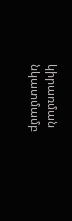կիրառման նկատմամբ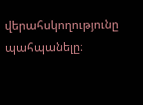վերահսկողությունը պահպանելը։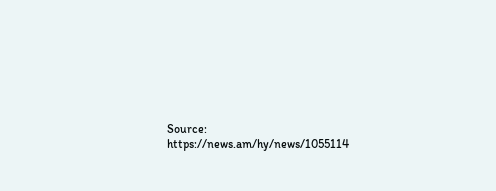Source: https://news.am/hy/news/1055114